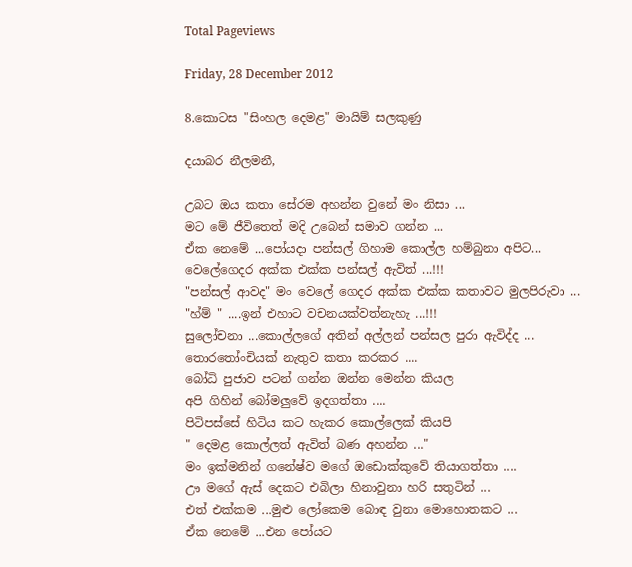Total Pageviews

Friday, 28 December 2012

8.කොටස "සිංහල දෙමළ" මායිම් සලකුණු

දයාබර නීලමනී,

උබට ඔය කතා සේරම අහන්න වුනේ මං නිසා ...
මට මේ ජීවිතෙත් මදි උබෙන් සමාව ගන්න ...
ඒක නෙමේ ...පෝයදා පන්සල් ගිහාම කොල්ල හම්බුනා අපිට...
වෙලේගෙදර අක්ක එක්ක පන්සල් ඇවිත් ...!!!
"පන්සල් ආවද" මං වෙලේ ගෙදර අක්ක එක්ක කතාවට මුලපිරුවා ...
"හ්ම් " ....ඉන් එහාට වචනයක්වත්නැහැ ...!!!
සුලෝචනා ...කොල්ලගේ අතින් අල්ලන් පන්සල පුරා ඇවිද්ද ...
තොරතෝංචියක් නැතුව කතා කරකර ....
බෝධි පුජාව පටන් ගන්න ඔන්න මෙන්න කියල
අපි ගිහින් බෝමලුවේ ඉදගත්තා ....
පිටිපස්සේ හිටිය කට හැකර කොල්ලෙක් කියපි
" දෙමළ කොල්ලත් ඇවිත් බණ අහන්න ..."
මං ඉක්මනින් ගනේෂ්ව මගේ ඔඩොක්කුවේ තියාගත්තා ....
ඌ මගේ ඇස් දෙකට එබිලා හිනාවුනා හරි සතුටින් ...
එත් එක්කම ...මුළු ලෝකෙම බොඳ වුනා මොහොතකට ...
ඒක නෙමේ ...එන පෝයට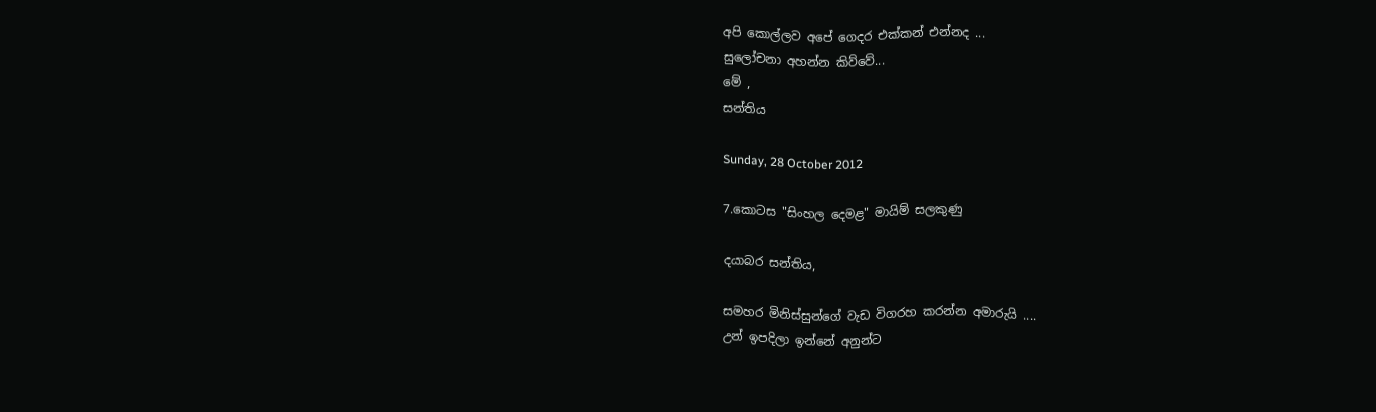අපි කොල්ලව අපේ ගෙදර එක්කන් එන්නද ...
සුලෝචනා අහන්න කිව්වේ...
මේ ,
සන්තිය

Sunday, 28 October 2012

7.කොටස "සිංහල දෙමළ" මායිම් සලකුණු

දයාබර සන්තිය,

සමහර මිනිස්සුන්ගේ වැඩ විගරහ කරන්න අමාරුයි ....
උන් ඉපදිලා ඉන්නේ අනුන්ට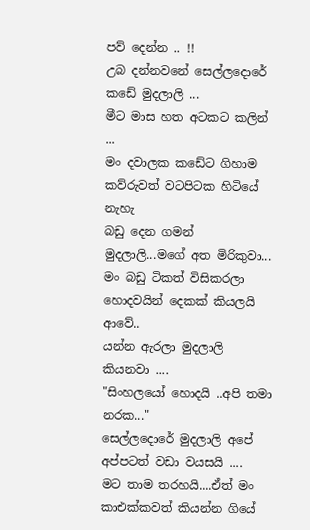පව් දෙන්න .. !!
උබ දන්නවනේ සෙල්ලදොරේ කඩේ මුදලාලි ...
මීට මාස හත අටකට කලින් ...
මං දවාලක කඩේට ගිහාම කව්රුවත් වටපිටක හිටියේ නැහැ
බඩු දෙන ගමන් මුදලාලි...මගේ අත මිරිකුවා...
මං බඩු ටිකත් විසිකරලා හොදවයින් දෙකක් කියලයි ආවේ..
යන්න ඇරලා මුදලාලි කියනවා ....
"සිංහලයෝ හොදයි ..අපි තමා නරක..."
සෙල්ලදොරේ මුදලාලි අපේ අප්පටත් වඩා වයසයි ....
මට තාම තරහයි....ඒත් මං කාඑක්කවත් කියන්න ගියේ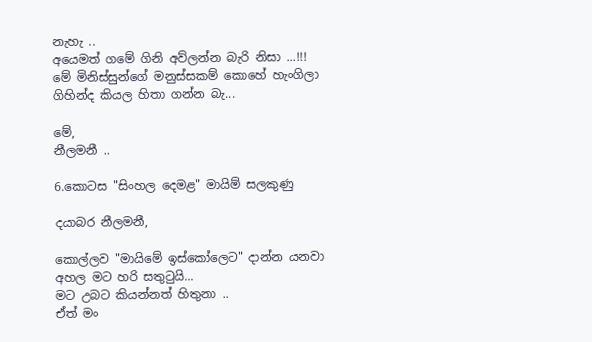නැහැ ..
අයෙමත් ගමේ ගිනි අව්ලන්න බැරි නිසා ...!!!
මේ මිනිස්සුන්ගේ මනුස්සකම් කොහේ හැංගිලා ගිහින්ද කියල හිතා ගන්න බැ...

මේ,
නීලමනී ..

6.කොටස "සිංහල දෙමළ" මායිම් සලකුණු

දයාබර නීලමනී,

කොල්ලව "මායිමේ ඉස්කෝලෙට" දාන්න යනවා අහල මට හරි සතුටුයි...
මට උබට කියන්නත් හිතුනා ..
ඒත් මං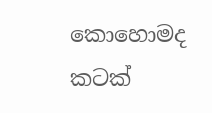කොහොමද කටක්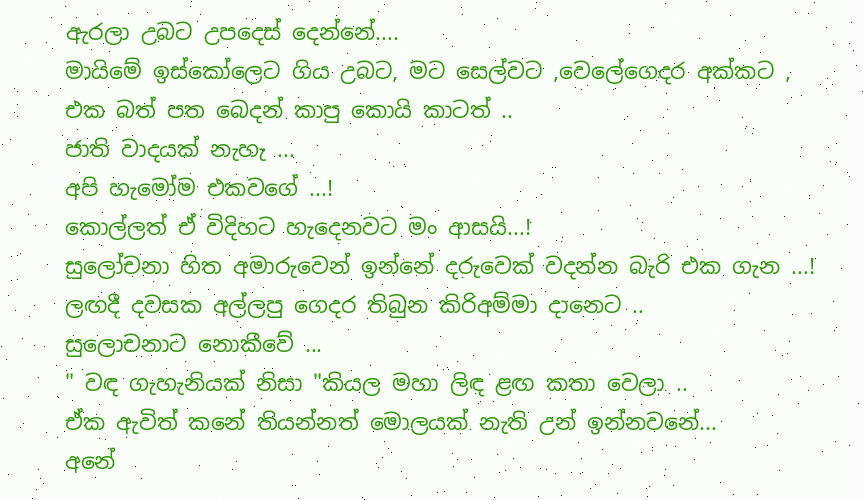ඇරලා උබට උපදෙස් දෙන්නේ....
මායිමේ ඉස්කෝලෙට ගිය උබට, මට සෙල්වට ,වෙලේගෙදර අක්කට ,
එක බත් පත බෙදන් කාපු කොයි කාටත් ..
ජාති වාදයක් නැහැ ...
අපි හැමෝම එකවගේ ...!
කොල්ලත් ඒ විදිහට හැදෙනවට මං ආසයි...!
සුලෝචනා හිත අමාරුවෙන් ඉන්නේ දරුවෙක් වදන්න බැරි එක ගැන ...!
ලඟදී දවසක අල්ලපු ගෙදර තිබුන කිරිඅම්මා දානෙට ..
සුලොචනාට නොකීවේ ...
" වඳ ගැහැනියක් නිසා "කියල මහා ලිඳ ළඟ කතා වෙලා ..
ඒක ඇවිත් කනේ තියන්නත් මොලයක් නැති උන් ඉන්නවනේ...
අනේ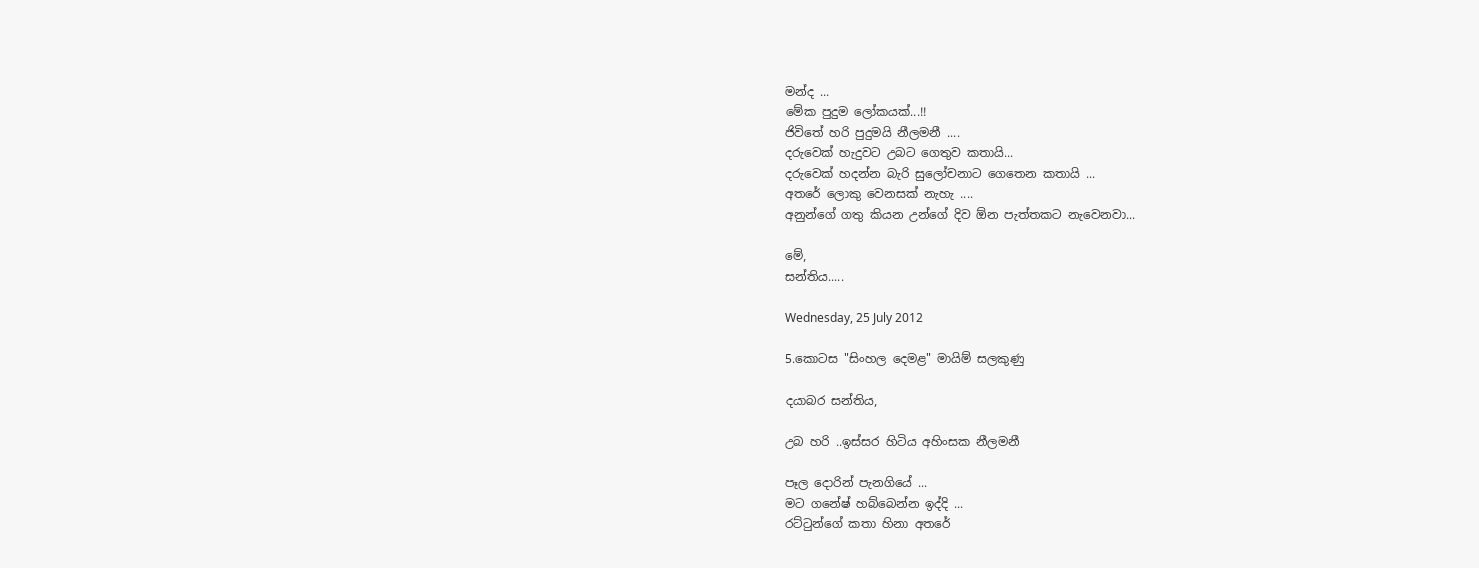මන්ද ...
මේක පුදුම ලෝකයක්...!!
ජිවිතේ හරි පුදුමයි නීලමනී ....
දරුවෙක් හැදුවට උබට ගෙතුව කතායි...
දරුවෙක් හදන්න බැරි සුලෝචනාට ගෙතෙන කතායි ...
අතරේ ලොකු වෙනසක් නැහැ ....
අනුන්ගේ ගතු කියන උන්ගේ දිව ඕන පැත්තකට නැවෙනවා...

මේ,
සන්තිය.....

Wednesday, 25 July 2012

5.කොටස "සිංහල දෙමළ" මායිම් සලකුණු

දයාබර සන්තිය,

උබ හරි ..ඉස්සර හිටිය අහිංසක නීලමනී

පෑල දොරින් පැනගියේ ...
මට ගනේෂ් හබ්බෙන්න ඉද්දි ...
රට්ටුන්ගේ කතා හිනා අතරේ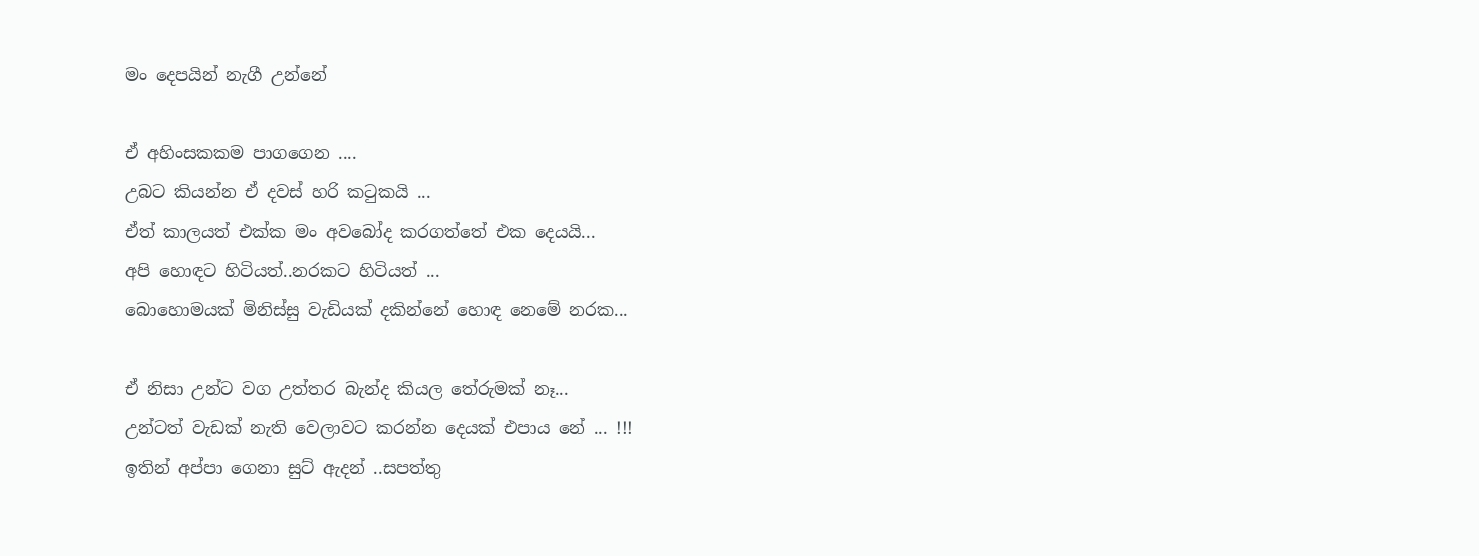මං දෙපයින් නැගී උන්නේ

ඒ අහිංසකකම පාගගෙන ....
උබට කියන්න ඒ දවස් හරි කටුකයි ...
ඒත් කාලයත් එක්ක මං අවබෝද කරගත්තේ එක දෙයයි...
අපි හොඳට හිටියත්..නරකට හිටියත් ...
බොහොමයක් මිනිස්සු වැඩියක් දකින්නේ හොඳ නෙමේ නරක...

ඒ නිසා උන්ට වග උත්තර බැන්ද කියල තේරුමක් නෑ...
උන්ටත් වැඩක් නැති වෙලාවට කරන්න දෙයක් එපාය නේ ... !!!
ඉතින් අප්පා ගෙනා සුට් ඇදන් ..සපත්තු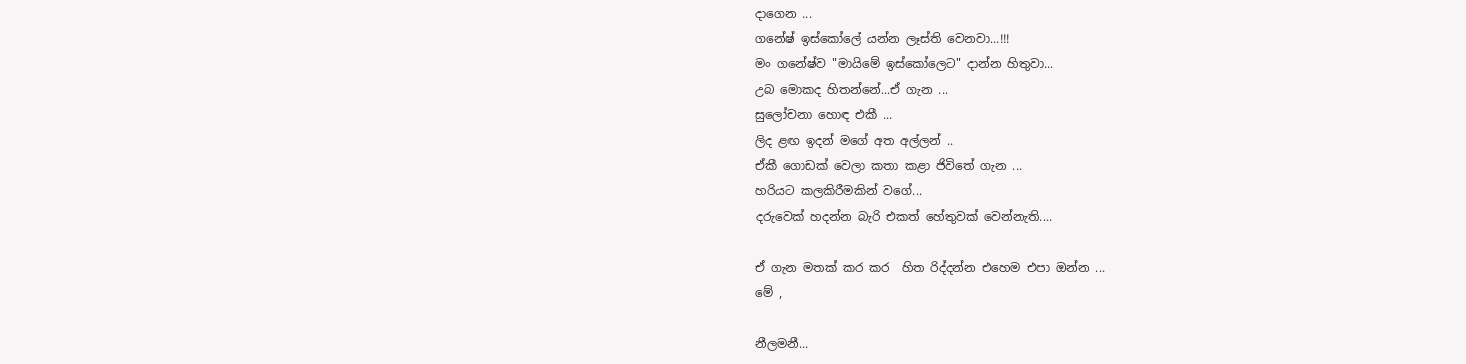දාගෙන ...
ගනේෂ් ඉස්කෝලේ යන්න ලෑස්ති වෙනවා...!!!
මං ගනේෂ්ව "මායිමේ ඉස්කෝලෙට" දාන්න හිතුවා...
උබ මොකද හිතන්නේ...ඒ ගැන ...
සුලෝචනා හොඳ එකී ...
ලිද ළඟ ඉදන් මගේ අත අල්ලන් ..
ඒකී ගොඩක් වෙලා කතා කළා ජිවිතේ ගැන ...
හරියට කලකිරීමකින් වගේ...
දරුවෙක් හදන්න බැරි එකත් හේතුවක් වෙන්නැති....

ඒ ගැන මතක් කර කර  හිත රිද්දන්න එහෙම එපා ඔන්න ...
මේ ,

නීලමනී...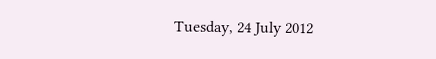Tuesday, 24 July 2012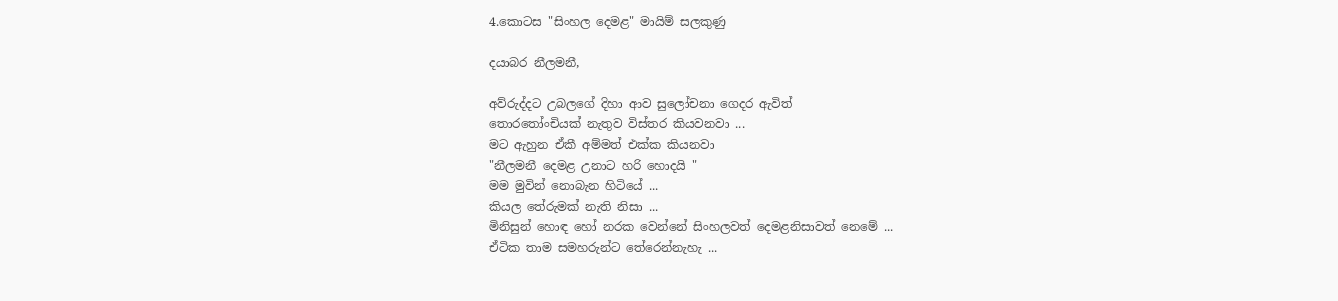4.කොටස "සිංහල දෙමළ" මායිම් සලකුණු

දයාබර නීලමනී,

අව්රුද්දට උබලගේ දිහා ආව සුලෝචනා ගෙදර ඇවිත්
තොරතෝංචියක් නැතුව විස්තර කියවනවා ...
මට ඇහුන ඒකී අම්මත් එක්ක කියනවා
"නීලමනී දෙමළ උනාට හරි හොදයි "
මම මුවින් නොබැන හිටියේ ...
කියල තේරුමක් නැති නිසා ...
මිනිසුන් හොඳ හෝ නරක වෙන්නේ සිංහලවත් දෙමළනිසාවත් නෙමේ ...
ඒටික තාම සමහරුන්ට තේරෙන්නැහැ ...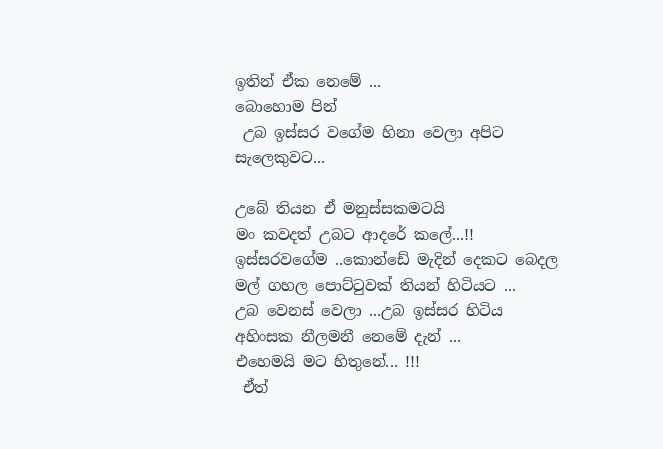ඉතින් ඒක නෙමේ ...
බොහොම පින්
 උබ ඉස්සර වගේම හිනා වෙලා අපිට සැලෙකුවට...

උබේ තියන ඒ මනුස්සකමටයි
මං කවදත් උබට ආදරේ කලේ...!!
ඉස්සරවගේම ..කොන්ඩේ මැදින් දෙකට බෙදල මල් ගහල පොට්ටුවක් තියන් හිටියට ...
උබ වෙනස් වෙලා ...උබ ඉස්සර හිටිය අහිංසක නීලමනී නෙමේ දැන් ...
එහෙමයි මට හිතුනේ... !!!
 ඒත්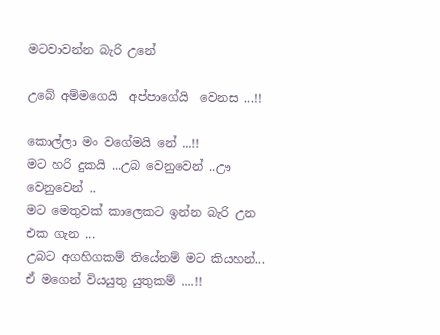මටවාවන්න බැරි උනේ

උබේ අම්මගෙයි  අප්පාගේයි  වෙනස ...!!

කොල්ලා මං වගේමයි නේ ...!!
මට හරි දුකයි ...උබ වෙනුවෙන් ..ඌ වෙනුවෙන් ..
මට මෙතුවක් කාලෙකට ඉන්න බැරි උන එක ගැන ...
උබට අගහිගකම් තියේනම් මට කියහන්...
ඒ මගෙන් වියයුතු යුතුකම් ....!!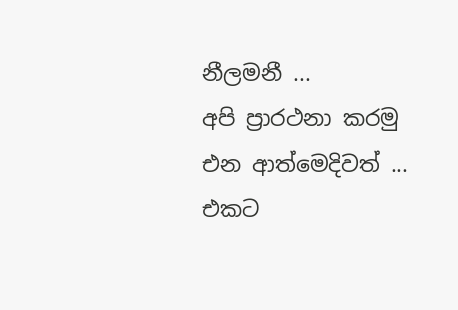නීලමනී ...
අපි ප්‍රාරථනා කරමු එන ආත්මෙදිවත් ...
එකට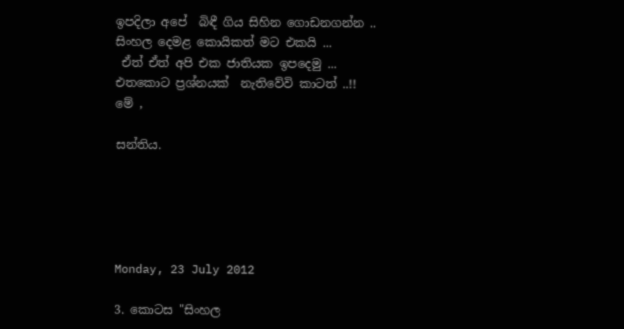ඉපදිලා අපේ  බිඳී ගිය සිහින ගොඩනගන්න ..
සිංහල දෙමළ කොයිකත් මට එකයි ...
 ඒත් ඒත් අපි එක ජාතියක ඉපදෙමු ...
එතකොට ප්‍රශ්නයක්  නැතිවේවි කාටත් ..!!
මේ ,

සන්තිය.





Monday, 23 July 2012

3. කොටස "සිංහල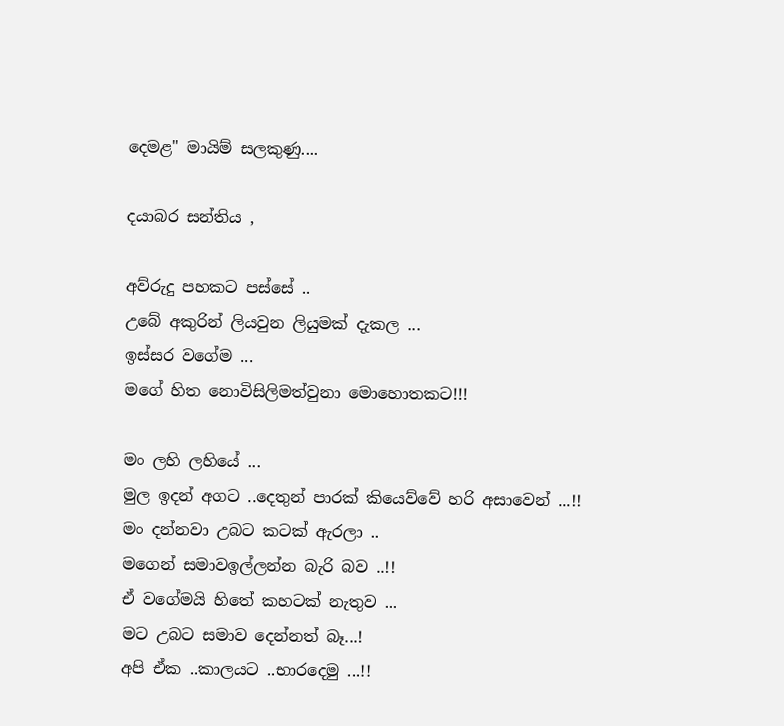දෙමළ" මායිම් සලකුණු....

දයාබර සන්තිය ,

අව්රුදු පහකට පස්සේ ..
උබේ අකුරින් ලියවුන ලියුමක් දැකල ...
ඉස්සර වගේම ...
මගේ හිත නොවිසිලිමත්වුනා මොහොතකට!!!

මං ලහි ලහියේ ...
මුල ඉදන් අගට ..දෙතුන් පාරක් කියෙව්වේ හරි අසාවෙන් ...!!
මං දන්නවා උබට කටක් ඇරලා ..
මගෙන් සමාවඉල්ලන්න බැරි බව ..!!
ඒ වගේමයි හිතේ කහටක් නැතුව ...
මට උබට සමාව දෙන්නත් බෑ...!
අපි ඒක ..කාලයට ..භාරදෙමු ...!!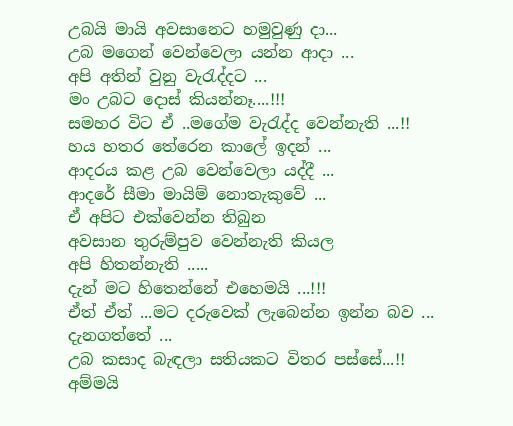උබයි මායි අවසානෙට හමුවුණු දා...
උබ මගෙන් වෙන්වෙලා යන්න ආදා ...
අපි අතින් වුනු වැරැද්දට ...
මං උබට දොස් කියන්නෑ....!!!
සමහර විට ඒ ..මගේම වැරැද්ද වෙන්නැති ...!!
හය හතර තේරෙන කාලේ ඉදන් ...
ආදරය කළ උබ වෙන්වෙලා යද්දී ...
ආදරේ සීමා මායිම් නොතැකුවේ ...
ඒ අපිට එක්වෙන්න තිබුන
අවසාන තුරුම්පුව වෙන්නැති කියල
අපි හිතන්නැති .....
දැන් මට හිතෙන්නේ එහෙමයි ...!!!
ඒත් ඒත් ...මට දරුවෙක් ලැබෙන්න ඉන්න බව ...
දැනගත්තේ ...
උබ කසාද බැඳලා සතියකට විතර පස්සේ...!!
අම්මයි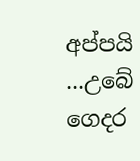අප්පයි ...උබේ ගෙදර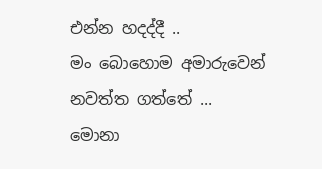එන්න හදද්දී ..
මං බොහොම අමාරුවෙන් නවත්ත ගත්තේ ...
මොනා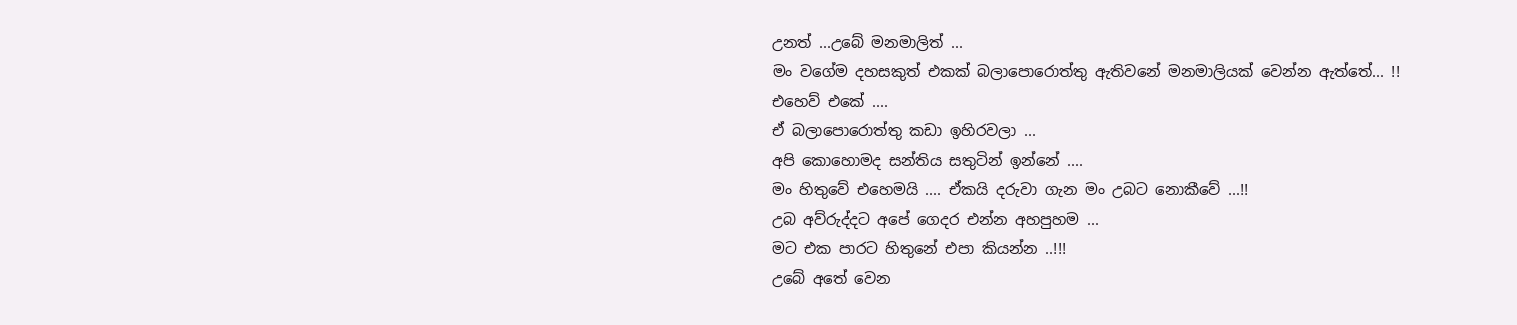උනත් ...උබේ මනමාලිත් ...
මං වගේම දහසකුත් එකක් බලාපොරොත්තු ඇතිවනේ මනමාලියක් වෙන්න ඇත්තේ... !!
එහෙව් එකේ ....
ඒ බලාපොරොත්තු කඩා ඉහිරවලා ...
අපි කොහොමද සන්තිය සතුටින් ඉන්නේ ....
මං හිතුවේ එහෙමයි .... ඒකයි දරුවා ගැන මං උබට නොකීවේ ...!!
උබ අව්රුද්දට අපේ ගෙදර එන්න අහපුහම ...
මට එක පාරට හිතුනේ එපා කියන්න ..!!!
උබේ අතේ වෙන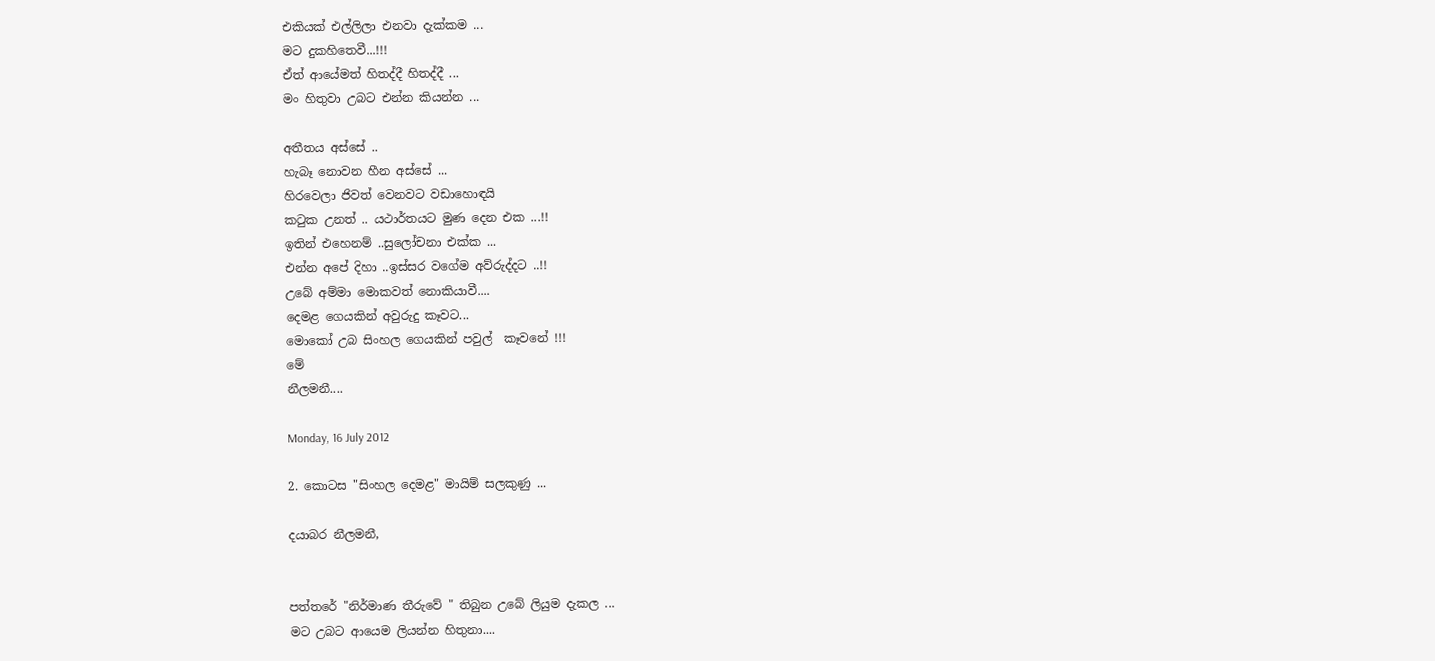එකියක් එල්ලිලා එනවා දැක්කම ...
මට දුකහිතෙවී...!!!
ඒත් ආයේමත් හිතද්දී හිතද්දී ...
මං හිතුවා උබට එන්න කියන්න ...

අතීතය අස්සේ ..
හැබෑ නොවන හීන අස්සේ ...
හිරවෙලා ජිවත් වෙනවට වඩාහොඳයි
කටුක උනත් .. යථාර්තයට මුණ දෙන එක ...!!
ඉතින් එහෙනම් ..සුලෝචනා එක්ක ...
එන්න අපේ දිහා ..ඉස්සර වගේම අව්රුද්දට ..!!
උබේ අම්මා මොකවත් නොකියාවී....
දෙමළ ගෙයකින් අවුරුදු කෑවට...
මොකෝ උබ සිංහල ගෙයකින් පවුල්  කෑවනේ !!!
මේ
නීලමනී....

Monday, 16 July 2012

2. කොටස "සිංහල දෙමළ" මායිම් සලකුණු ...

දයාබර නීලමනී,


පත්තරේ "නිර්මාණ තීරුවේ " තිබුන උබේ ලියුම දැකල ...
මට උබට ආයෙම ලියන්න හිතුනා....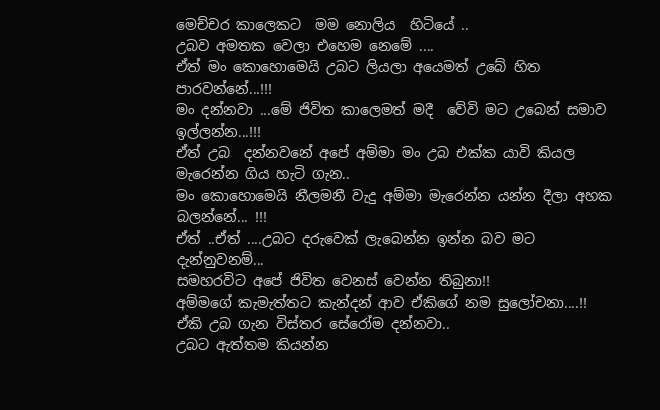මෙච්චර කාලෙකට  මම නොලිය  හිටියේ ..
උබව අමතක වෙලා එහෙම නෙමේ ....
ඒත් මං කොහොමෙයි උබට ලියලා අයෙමත් උබේ හිත පාරවන්නේ...!!!
මං දන්නවා ...මේ ජිවිත කාලෙමත් මදී  වේවි මට උබෙන් සමාව ඉල්ලන්න...!!!
ඒත් උබ  දන්නවනේ අපේ අම්මා මං උබ එක්ක යාවි කියල මැරෙන්න ගිය හැටි ගැන..
මං කොහොමෙයි නීලමනී වැදු අම්මා මැරෙන්න යන්න දීලා අහක බලන්නේ... !!!
ඒත් ..ඒත් ....උබට දරුවෙක් ලැබෙන්න ඉන්න බව මට දැන්නුවනම්...
සමහරවිට අපේ ජිවිත වෙනස් වෙන්න තිබුනා!!
අම්මගේ කැමැත්තට කැන්දන් ආව ඒකිගේ නම සුලෝචනා....!!
ඒකි උබ ගැන විස්තර සේරෝම දන්නවා..
උබට ඇත්තම කියන්න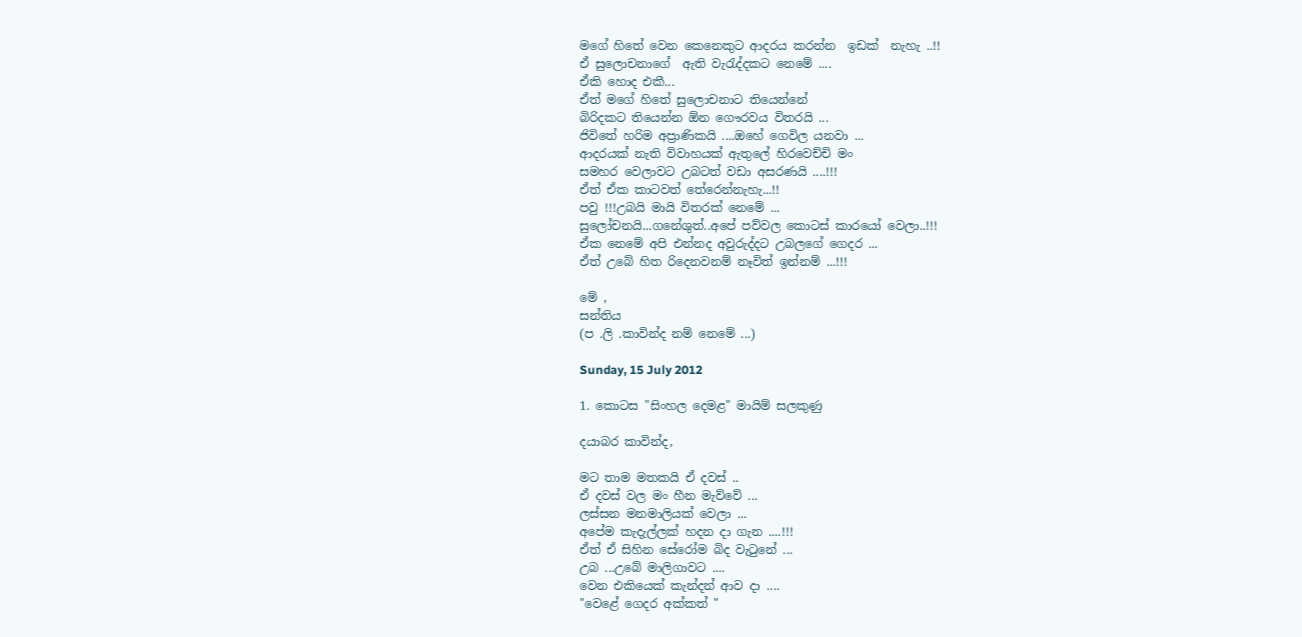මගේ හිතේ වෙන කෙනෙකුට ආදරය කරන්න  ඉඩක්  නැහැ ..!!
ඒ සුලොචනාගේ  ඇති වැරැද්දකට නෙමේ ....
ඒකි හොද එකී...
ඒත් මගේ හිතේ සුලොචනාට තියෙන්නේ
බිරිදකට තියෙන්න ඕන ගෞරවය විතරයි ...
ජිවිතේ හරිම අප්‍රාණිකයි ....ඔහේ ගෙවිල යනවා ...
ආදරයක් නැති විවාහයක් ඇතුලේ හිරවෙච්චි මං
සමහර වෙලාවට උබටත් වඩා අසරණයි ....!!!
ඒත් ඒක කාටවත් තේරෙන්නැහැ...!!
පවු !!!උබයි මායි විතරක් නෙමේ ...
සුලෝචනයි...ගනේශුත්..අපේ පව්වල කොටස් කාරයෝ වෙලා..!!!
ඒක නෙමේ අපි එන්නද අවුරුද්දට උබලගේ ගෙදර ...
ඒත් උබේ හිත රිදෙනවනම් නෑවිත් ඉන්නම් ...!!!

මේ ,
සන්තිය
(ප .ලි .කාවින්ද නම් නෙමේ ...)

Sunday, 15 July 2012

1. කොටස "සිංහල දෙමළ" මායිම් සලකුණු

දයාබර කාවින්ද,

මට තාම මතකයි ඒ දවස් ..
ඒ දවස් වල මං හීන මැව්වේ ...
ලස්සන මනමාලියක් වෙලා ...
අපේම කැදැල්ලක් හදන දා ගැන ....!!!
ඒත් ඒ සිහින සේරෝම බිද වැටුනේ ...
උබ ...උබේ මාලිගාවට ....
වෙන එකියෙක් කැන්දන් ආව දා ....
"වෙළේ ගෙදර අක්කත් "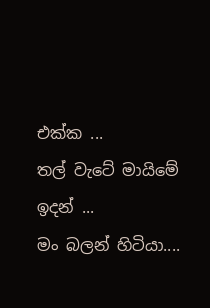එක්ක ...
තල් වැටේ මායිමේ ඉදන් ...
මං බලන් හිටියා....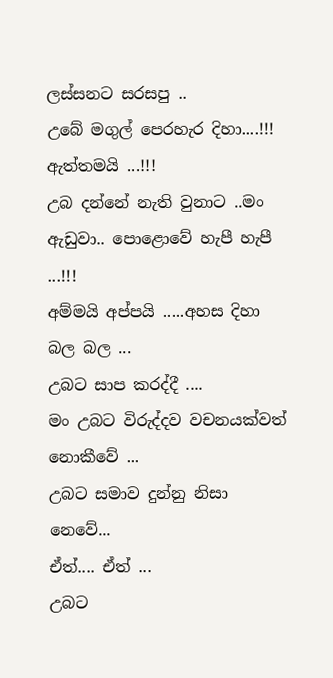ලස්සනට සරසපු ..
උබේ මගුල් පෙරහැර දිහා....!!!
ඇත්තමයි ...!!!
උබ දන්නේ නැති වුනාට ..මං ඇඩුවා.. පොළොවේ හැපී හැපී ...!!!
අම්මයි අප්පයි .....අහස දිහා බල බල ...
උබට සාප කරද්දී ....
මං උබට විරුද්දව වචනයක්වත් නොකීවේ ...
උබට සමාව දුන්නු නිසා නෙවේ...
ඒත්.... ඒත් ...
උබට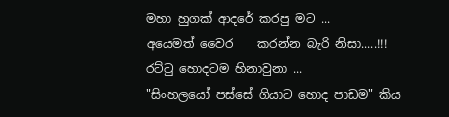මහා හුගක් ආදරේ කරපු මට ...
අයෙමත් වෛර    කරන්න බැරි නිසා.....!!!
රට්ටු හොදටම හිනාවුනා ...
"සිංහලයෝ පස්සේ ගියාට හොද පාඩම" කිය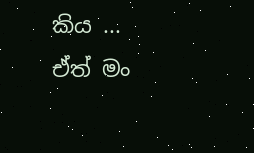කිය ...
ඒත් මං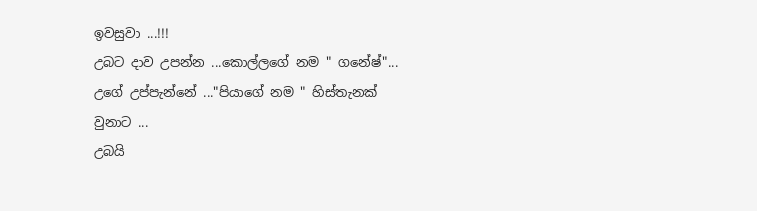ඉවසුවා ...!!!
උබට දාව උපන්න ...කොල්ලගේ නම " ගනේෂ්"...
උගේ උප්පැන්නේ ..."පියාගේ නම " හිස්තැනක් වුනාට ...
උබයි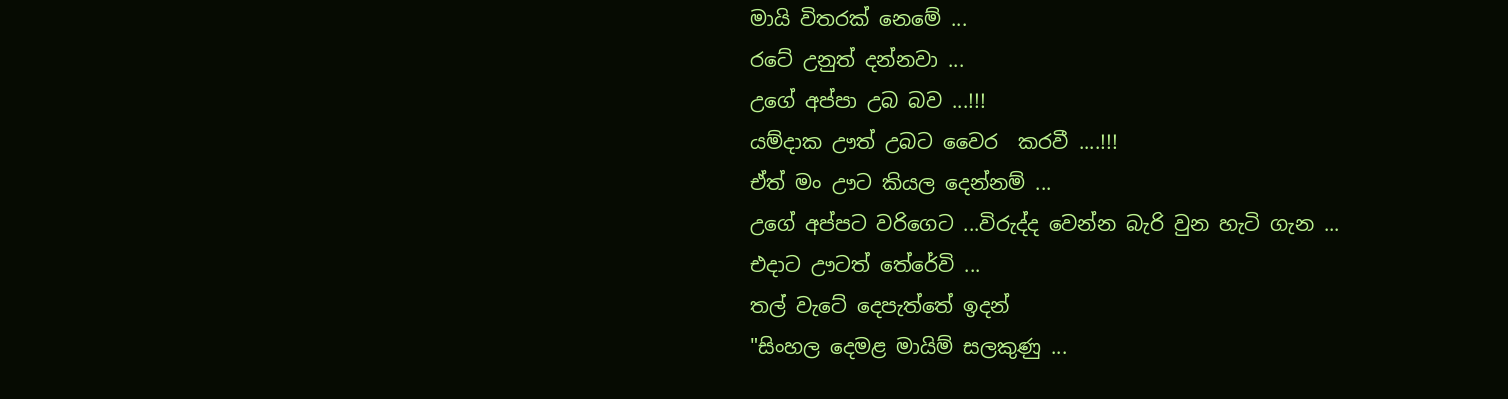මායි විතරක් නෙමේ ...
රටේ උනුත් දන්නවා ...
උගේ අප්පා උබ බව ...!!!
යම්දාක ඌත් උබට වෛර  කරවී ....!!!
ඒත් මං ඌට කියල දෙන්නම් ...
උගේ අප්පට වරිගෙට ...විරුද්ද වෙන්න බැරි වුන හැටි ගැන ...
එදාට ඌටත් තේරේවි ...
තල් වැටේ දෙපැත්තේ ඉදන්
"සිංහල දෙමළ මායිම් සලකුණු ...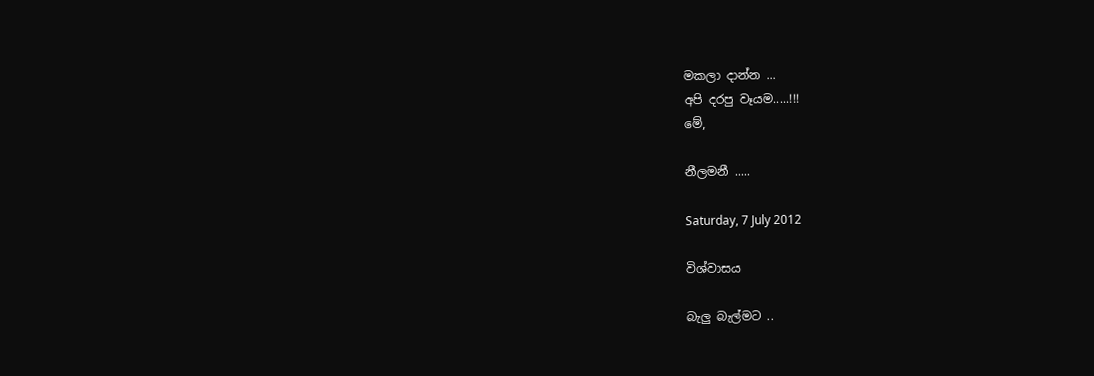මකලා දාන්න ...
අපි දරපු වෑයම.....!!!
මේ,

නීලමනී .....

Saturday, 7 July 2012

විශ්වාසය

බැලු බැල්මට ..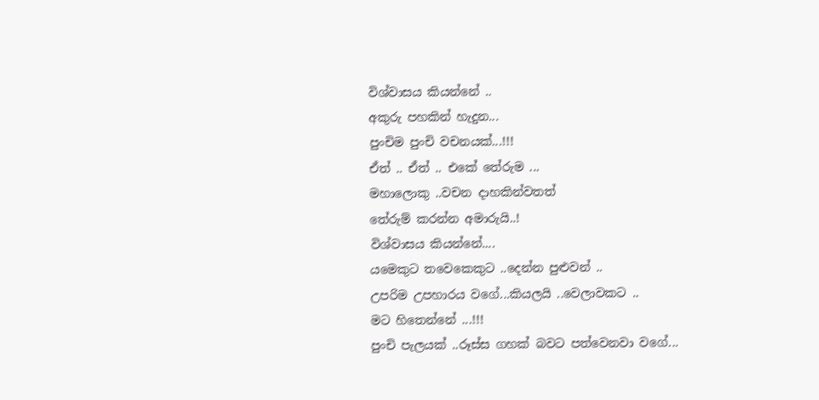විශ්වාසය කියන්නේ ..
අකුරු පහකින් හැදුන...
පුංචිම පුංචි වචනයක්...!!!
ඒත් .. ඒත් .. එකේ තේරුම ...
මහාලොකු ..වචන දාහකින්වතත්
තේරුම් ක‍රන්න අමාරුයි..!
විශ්වාසය කියන්නේ....
යමෙකුට තවෙකෙකුට ..දෙන්න පුළුවන් ..
උපරිම උපහාරය වගේ...කියලයි ..වෙලාවකට ..
මට හිතෙන්නේ ...!!!
පුංචි පැලයක් ..රූස්ස ගහක් බවට පත්වෙනවා වගේ...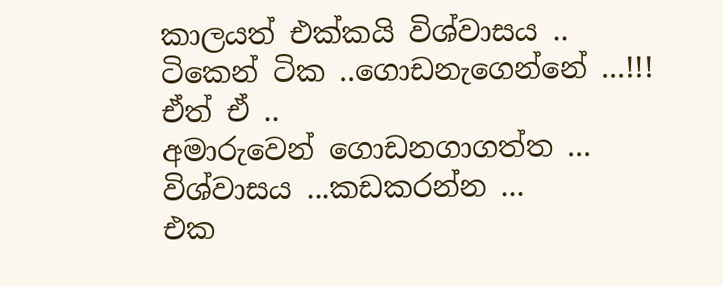කාලයත් එක්කයි විශ්වාසය ..
ටිකෙන් ටික ..ගොඩනැගෙන්නේ ...!!!
ඒත් ඒ ..
අමාරුවෙන් ගොඩනගාගත්ත ...
විශ්වාසය ...කඩකරන්න ...
එක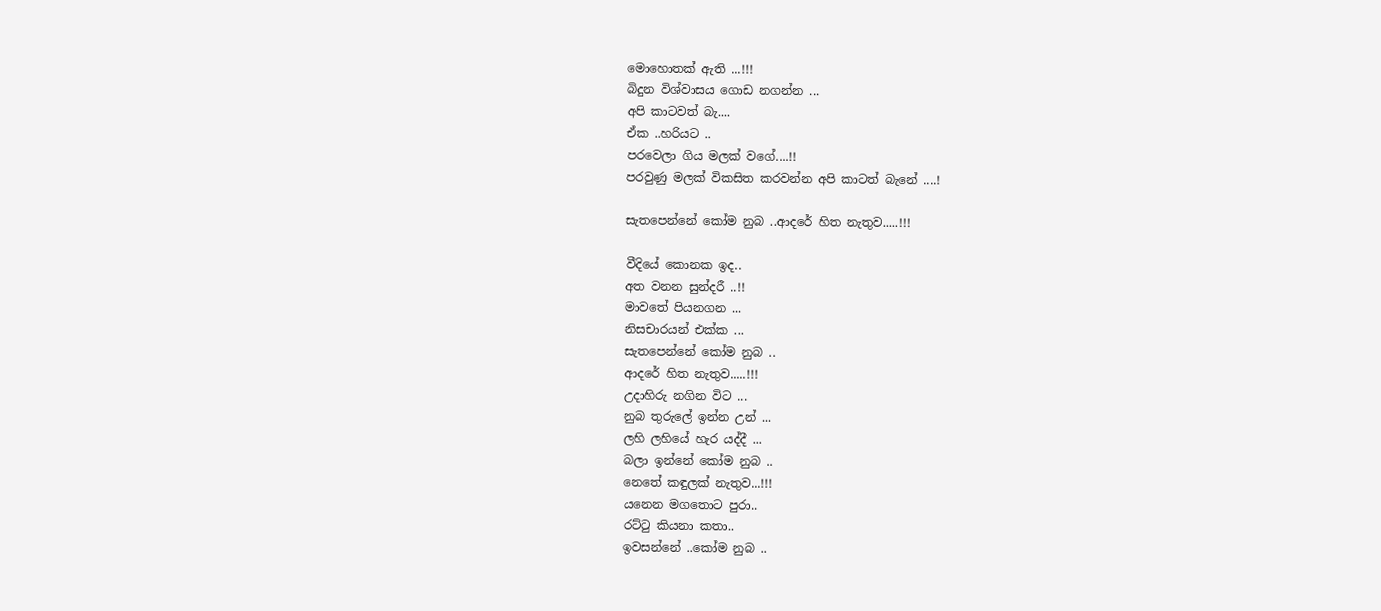මොහොතක් ඇති ...!!!
බිදුන විශ්වාසය ගොඩ නගන්න ...
අපි කාටවත් බැ....
ඒක ..හරියට ..
පරවෙලා ගිය මලක් වගේ....!!
පරවුණු මලක් විකසිත කරවන්න අපි කාටත් බැනේ ....!

සැතපෙන්නේ කෝම නුබ ..ආදරේ හිත නැතුව.....!!!

වීදියේ කොනක ඉද..
අත වනන සුන්දරී ..!!
මාවතේ පියනගන ...
නිසචාරයන් එක්ක ...
සැතපෙන්නේ කෝම නුබ ..
ආදරේ හිත නැතුව.....!!!
උදාහිරු නගින විට ...
නුබ තුරුලේ ඉන්න උන් ...
ලහි ලහියේ හැර යද්දී ...
බලා ඉන්නේ කෝම නුබ ..
නෙතේ කඳුලක් නැතුව...!!!
යනෙන මගතොට පුරා..
රට්ටු කියනා කතා..
ඉවසන්නේ ..කෝම නුබ ..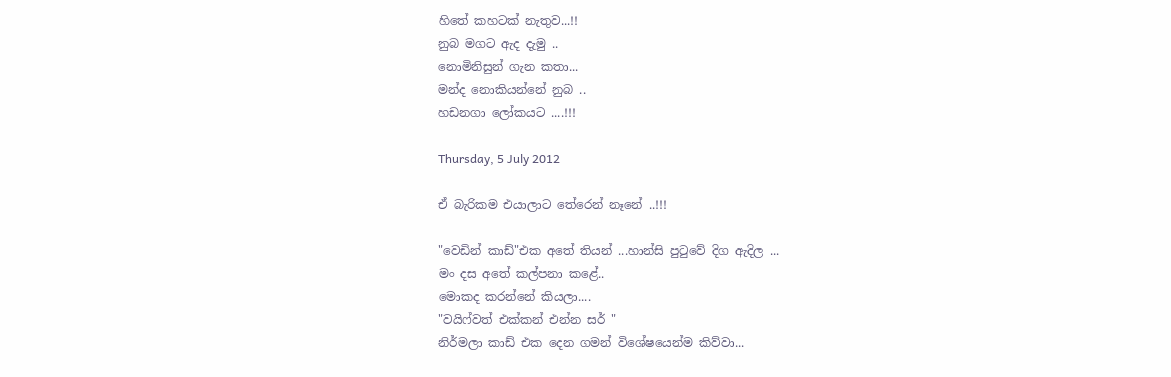හිතේ කහටක් නැතුව...!!
නුබ මගට ඇද දැමු ..
නොමිනිසුන් ගැන කතා...
මන්ද නොකියන්නේ නුබ ..
හඩනගා ලෝකයට ....!!!

Thursday, 5 July 2012

ඒ බැරිකම එයාලාට තේරෙන් නෑනේ ..!!!

"වෙඩින් කාඩ්"එක අතේ තියන් ...හාන්සි පුටුවේ දිග ඇදිල ...
මං දස අතේ කල්පනා කළේ..
මොකද කරන්නේ කියලා....
"වයිෆ්වත් එක්කන් එන්න සර් "
නිර්මලා කාඩ් එක දෙන ගමන් විශේෂයෙන්ම කිව්වා...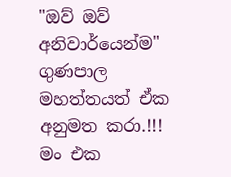"ඔව් ඔව් අනිවාර්යෙන්ම" ගුණපාල මහත්තයත් ඒක අනුමත කරා.!!!
මං එක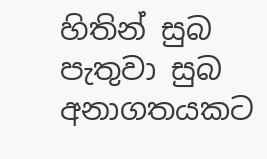හිතින් සුබ පැතුවා සුබ අනාගතයකට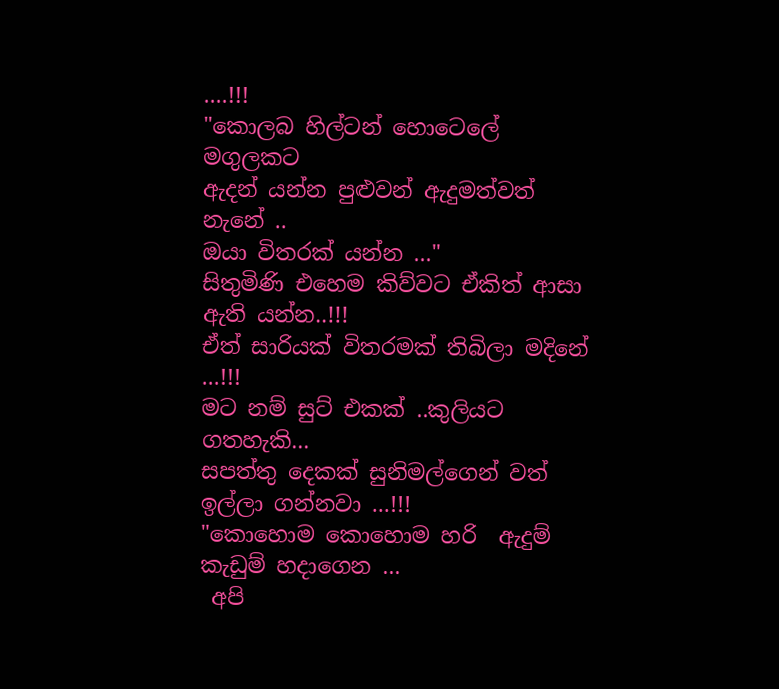....!!!
"කොලබ හිල්ටන් හොටෙලේ මගුලකට
ඇදන් යන්න පුළුවන් ඇදුමත්වත් නැනේ ..
ඔයා විතරක් යන්න ..."
සිතුමිණි එහෙම කිව්වට ඒකිත් ආසා ඇති යන්න..!!!
ඒත් සාරියක් විතරමක් තිබිලා මදිනේ ...!!!
මට නම් සුට් එකක් ..කුලියට ගතහැකි...
සපත්තු දෙකක් සුනිමල්ගෙන් වත් ඉල්ලා ගන්නවා ...!!!
"කොහොම කොහොම හරි  ඇදුම් කැඩුම් හදාගෙන ...
 අපි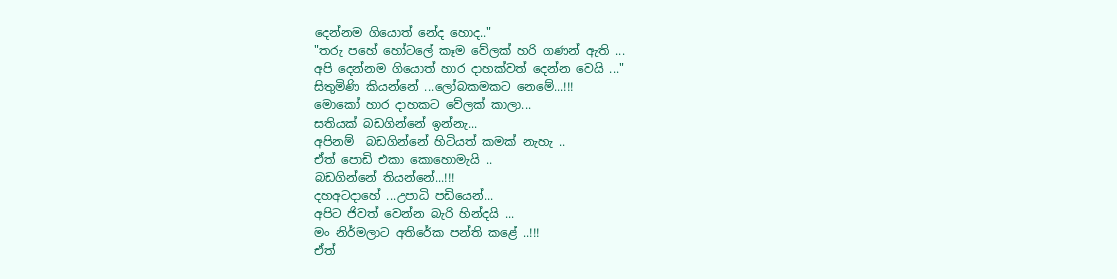දෙන්නම ගියොත් නේද හොද.."
"තරු පහේ හෝටලේ කෑම වේලක් හරි ගණන් ඇති ...
අපි දෙන්නම ගියොත් හාර දාහක්වත් දෙන්න වෙයි ..."
සිතුමිණි කියන්නේ ...ලෝබකමකට නෙමේ...!!!
මොකෝ හාර දාහකට වේලක් කාලා...
සතියක් බඩගින්නේ ඉන්නැ...
අපිනම්  බඩගින්නේ හිටියත් කමක් නැහැ ..
ඒත් පොඩි එකා කොහොමැයි ..
බඩගින්නේ තියන්නේ...!!!
දහඅටදාහේ ...උපාධි පඩියෙන්...
අපිට ජිවත් වෙන්න බැරි හින්දයි ...
මං නිර්මලාට අතිරේක පන්ති කළේ ..!!!
ඒත්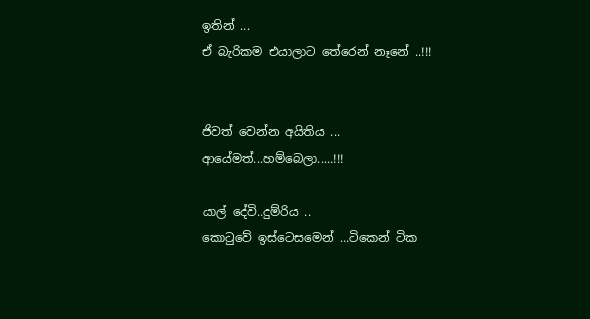ඉතින් ...
ඒ බැරිකම එයාලාට තේරෙන් නෑනේ ..!!!


ජිවත් වෙන්න අයිතිය ... ආයේමත්...හම්බෙලා.....!!!

යාල් දේවි..දුම්රිය ..
කොටුවේ ඉස්ටෙසමෙන් ...ටිකෙන් ටික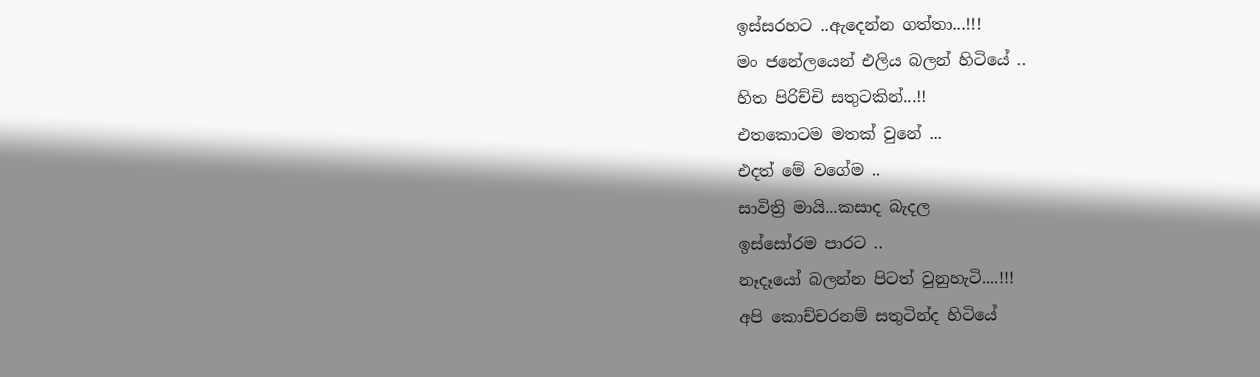ඉස්සරහට ..ඇදෙන්න ගත්තා...!!!
මං ජනේලයෙන් එලිය බලන් හිටියේ ..
හිත පිරිච්චි සතුටකින්...!!
එතකොටම මතක් වුනේ ...
එදත් මේ වගේම ..
සාවිත්‍රි මායි...කසාද බැදල
ඉස්සෝරම පාරට ..
නෑදෑයෝ බලන්න පිටත් වුනුහැටි....!!!
අපි කොච්චරනම් සතුටින්ද හිටියේ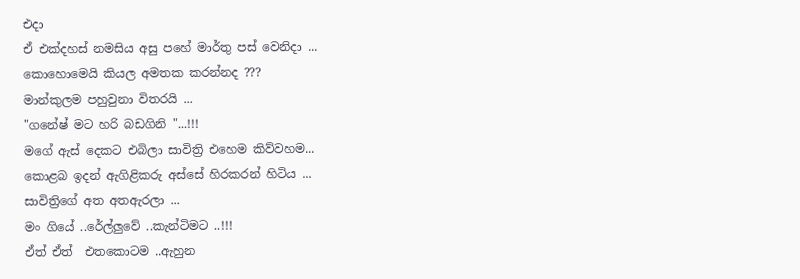එදා
ඒ එක්දහස් නමසිය අසු පහේ මාර්තු පස් වෙනිදා ...
කොහොමෙයි කියල අමතක කරන්නද ???
මාන්කුලම පහුවුනා විතරයි ...
"ගනේෂ් මට හරි බඩගිනි "...!!!
මගේ ඇස් දෙකට එබිලා සාවිත්‍රි එහෙම කිව්වහම...
කොළබ ඉදන් ඇගිළිකරු අස්සේ හිරකරන් හිටිය ...
සාවිත්‍රිගේ අත අතඇරලා ...
මං ගියේ ..රේල්ලුවේ ..කැන්ටිමට ..!!!
ඒත් ඒත්  එතකොටම ..ඇහුන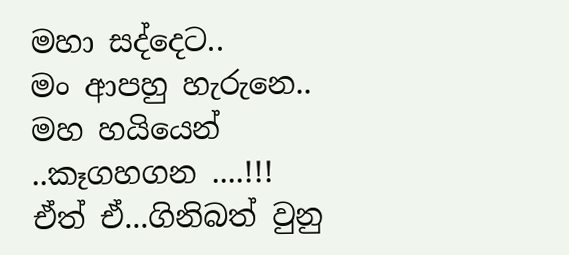මහා සද්දෙට..
මං ආපහු හැරුනෙ..
මහ හයියෙන් ..කෑගහගන ....!!!
ඒත් ඒ...ගිනිබත් වුනු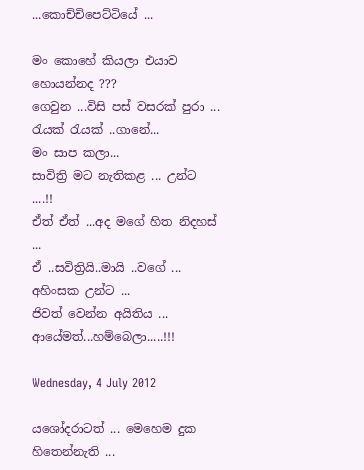...කොච්චිපෙට්ටියේ ...

මං කොහේ කියලා එයාව හොයන්නද ???
ගෙවුන ...විසි පස් වසරක් පුරා ...
රැයක් රැයක් ..ගානේ...
මං සාප කලා...
සාවිත්‍රි මට නැතිකළ ... උන්ට ....!!
ඒත් ඒත් ...අද මගේ හිත නිදහස් ...
ඒ ..සවිත්‍රියි..මායි ..වගේ ...
අහිංසක උන්ට ...
ජිවත් වෙන්න අයිතිය ...
ආයේමත්...හම්බෙලා.....!!!

Wednesday, 4 July 2012

යශෝදරාටත් ... මෙහෙම දුක හිතෙන්නැති ...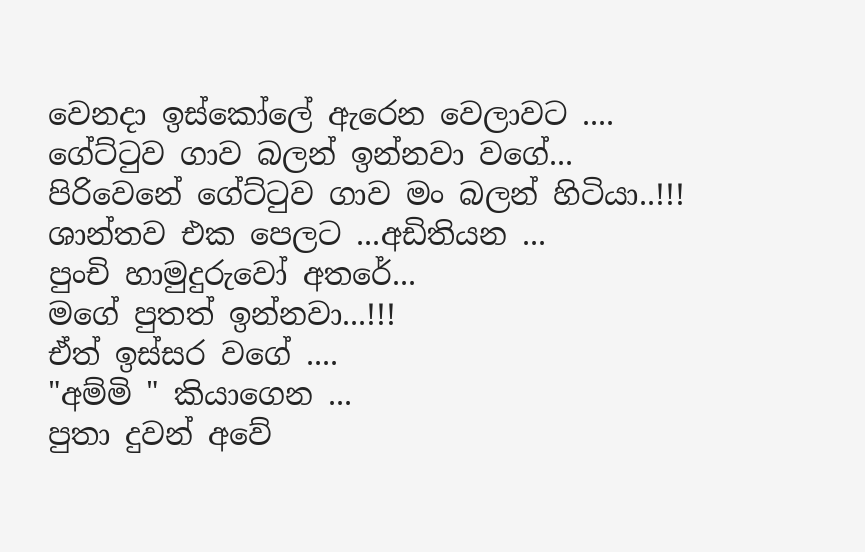වෙනදා ඉස්කෝලේ ඇරෙන වෙලාවට ....
ගේට්ටුව ගාව බලන් ඉන්නවා වගේ...
පිරිවෙනේ ගේට්ටුව ගාව මං බලන් හිටියා..!!!
ශාන්තව එක පෙලට ...අඩිතියන ...
පුංචි හාමුදුරුවෝ අතරේ...
මගේ පුතත් ඉන්නවා...!!!
ඒත් ඉස්සර වගේ ....
"අම්මි " කියාගෙන ...
පුතා දුවන් අවේ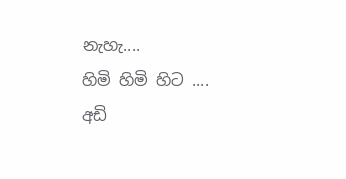නැහැ....
හිමි හිමි හිට ....
අඩි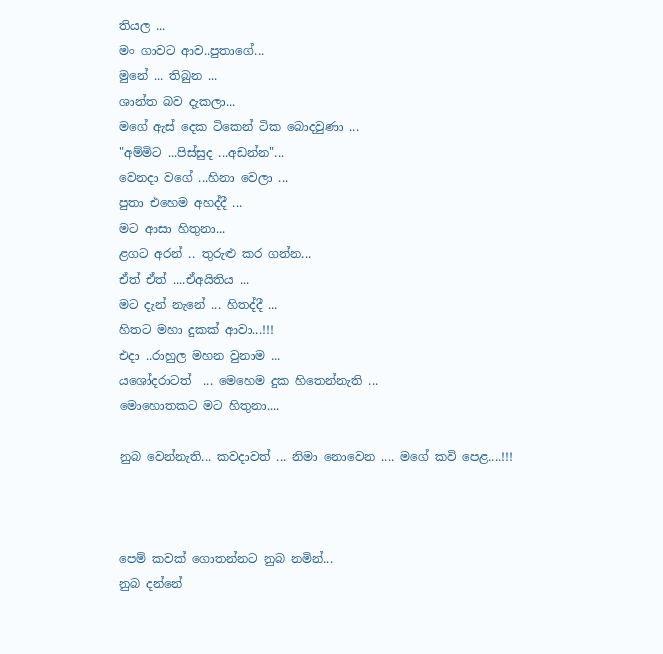තියල ...
මං ගාවට ආව..පුතාගේ...
මුනේ ... තිබුන ...
ශාන්ත බව දැකලා...
මගේ ඇස් දෙක ටිකෙන් ටික බොදවුණා ...
"අම්මිට ...පිස්සුද ...අඩන්න"...
වෙනදා වගේ ...හිනා වෙලා ...
පුතා එහෙම අහද්දී ...
මට ආසා හිතුනා...
ළගට අරන් .. තුරුළු කර ගන්න...
ඒත් ඒත් ....ඒඅයිතිය ...
මට දැන් නැනේ ... හිතද්දී ...
හිතට මහා දුකක් ආවා...!!!
එදා ..රාහුල මහන වුනාම ...
යශෝදරාටත්  ... මෙහෙම දුක හිතෙන්නැති ...
මොහොතකට මට හිතුනා....

නුබ වෙන්නැති... කවදාවත් ... නිමා නොවෙන .... මගේ කවි පෙළ....!!!



පෙම් කවක් ගොතන්නට නුබ නමින්...
නුබ දන්නේ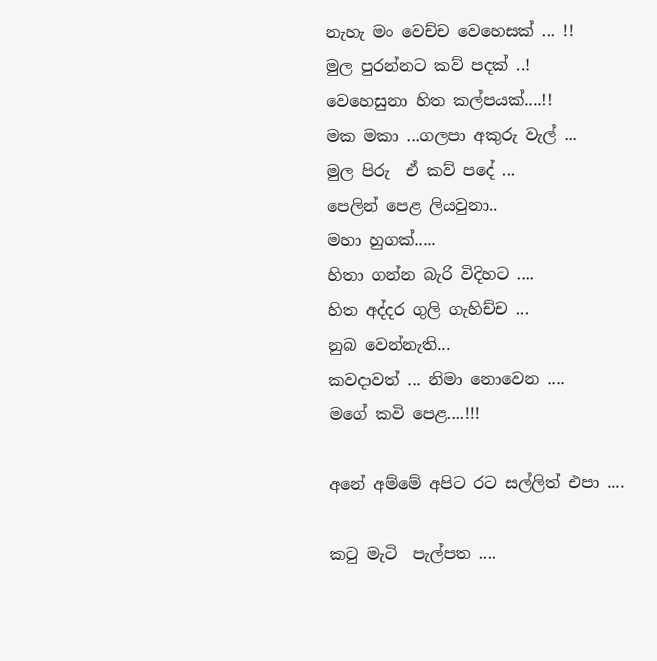නැහැ මං වෙච්ච වෙහෙසක් ... !!
මුල පුරන්නට කව් පදක් ..!
වෙහෙසුනා හිත කල්පයක්....!!
මක මකා ...ගලපා අකුරු වැල් ...
මුල පිරු  ඒ කව් පදේ ...
පෙලින් පෙළ ලියවුනා..
මහා හුගක්.....
හිතා ගන්න බැරි විදිහට ....
හිත අද්දර ගුලි ගැහිච්ච ...
නුබ වෙන්නැති...
කවදාවත් ... නිමා නොවෙන ....
මගේ කවි පෙළ....!!!

අනේ අම්මේ අපිට රට සල්ලිත් එපා ....

කටු මැටි  පැල්පත ....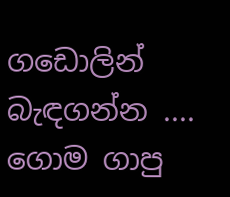ගඩොලින් බැඳගන්න ....
ගොම ගාපු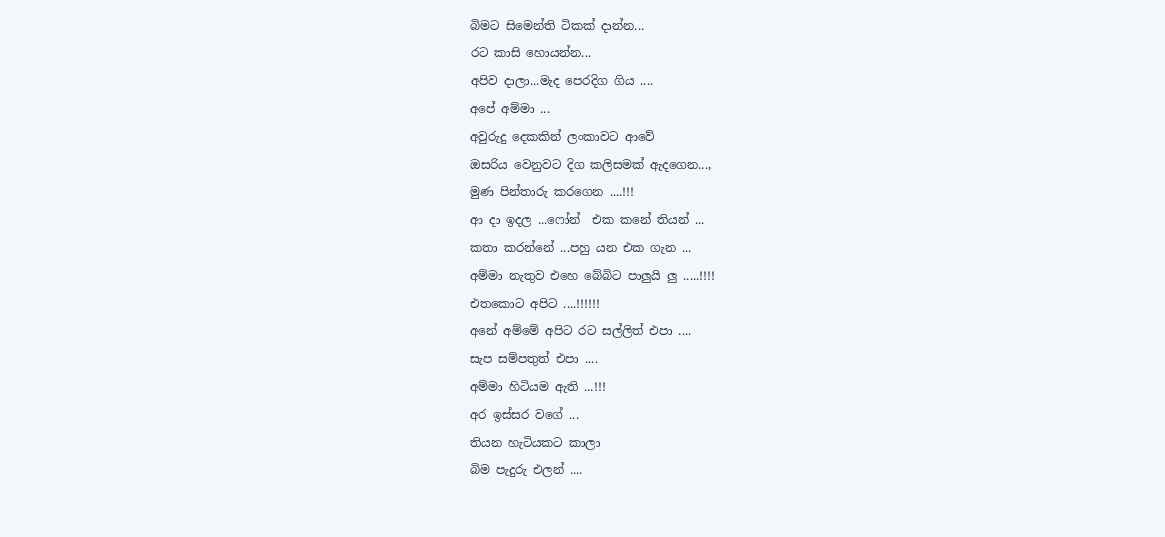බිමට සිමෙන්ති ටිකක් දාන්න...
රට කාසි හොයන්න...
අපිව දාලා...මැද පෙරදිග ගිය ....
අපේ අම්මා ...
අවුරුදු දෙකකින් ලංකාවට ආවේ
ඔසරිය වෙනුවට දිග කලිසමක් ඇදගෙන...,
මුණ පින්තාරු කරගෙන ....!!!
ආ දා ඉදල ...ෆෝන්  එක කනේ තියන් ...
කතා කරන්නේ ...පහු යන එක ගැන ...
අම්මා නැතුව එහෙ බේබිට පාලුයි ලු .....!!!!
එතකොට අපිට ....!!!!!!
අනේ අම්මේ අපිට රට සල්ලිත් එපා ....
සැප සම්පතුත් එපා ....
අම්මා හිටියම ඇති ...!!!
අර ඉස්සර වගේ ...
තියන හැටියකට කාලා
බිම පැදුරු එලන් ....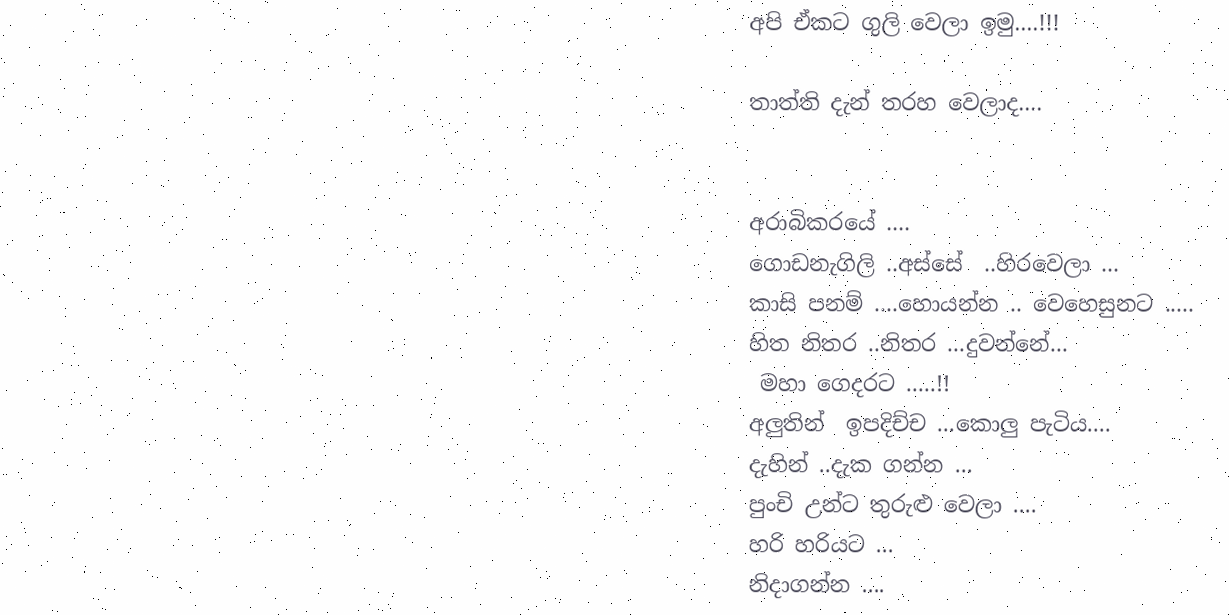අපි ඒකට ගුලි වෙලා ඉමු....!!!

තාත්ති දැන් තරහ වෙලාද....


අරාබිකරයේ ....
ගොඩනැගිලි ..අස්සේ  ..හිරවෙලා ...
කාසි පනම් ....හොයන්න .. වෙහෙසුනට .....
හිත නිතර ..නිතර ...දුවන්නේ...
 මහා ගෙදරට .....!!
අලුතින්  ඉපදිච්ච ...කොලු පැටිය....
දැහින් ..දැක ගන්න ...
පුංචි උන්ට තුරුළු වෙලා ....
හරි හරියට ...
නිදාගන්න ....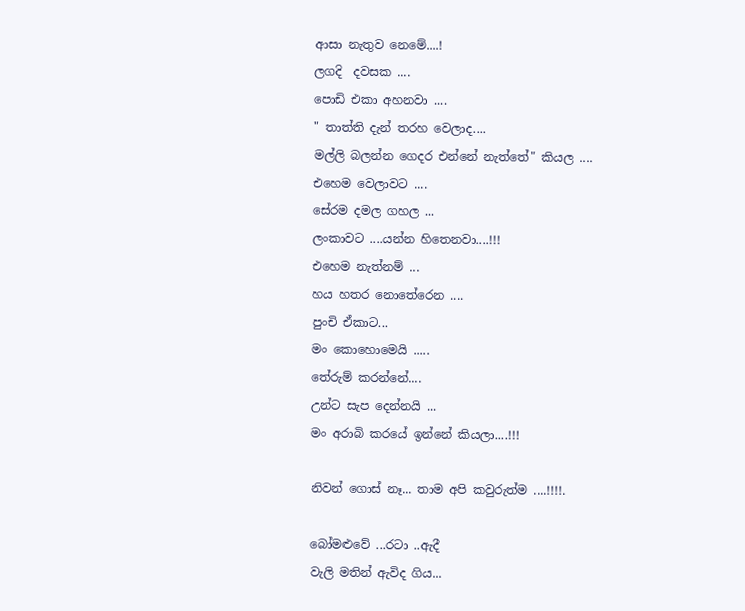ආසා නැතුව නෙමේ....!
ලගදි  දවසක ....
පොඩි එකා අහනවා ....
" තාත්ති දැන් තරහ වෙලාද....
මල්ලි බලන්න ගෙදර එන්නේ නැත්තේ" කියල ....
එහෙම වෙලාවට ....
සේරම දමල ගහල ...
ලංකාවට ....යන්න හිතෙනවා....!!!
එහෙම නැත්නම් ...
හය හතර නොතේරෙන ....
පුංචි ඒකාට...
මං කොහොමෙයි .....
තේරුම් කරන්නේ....
උන්ට සැප දෙන්නයි ...
මං අරාබි කරයේ ඉන්නේ කියලා....!!!

නිවන් ගොස් නෑ... තාම අපි කවුරුත්ම ....!!!!.

බෝමළුවේ ...රටා ..ඇදී
වැලි මතින් ඇවිද ගිය...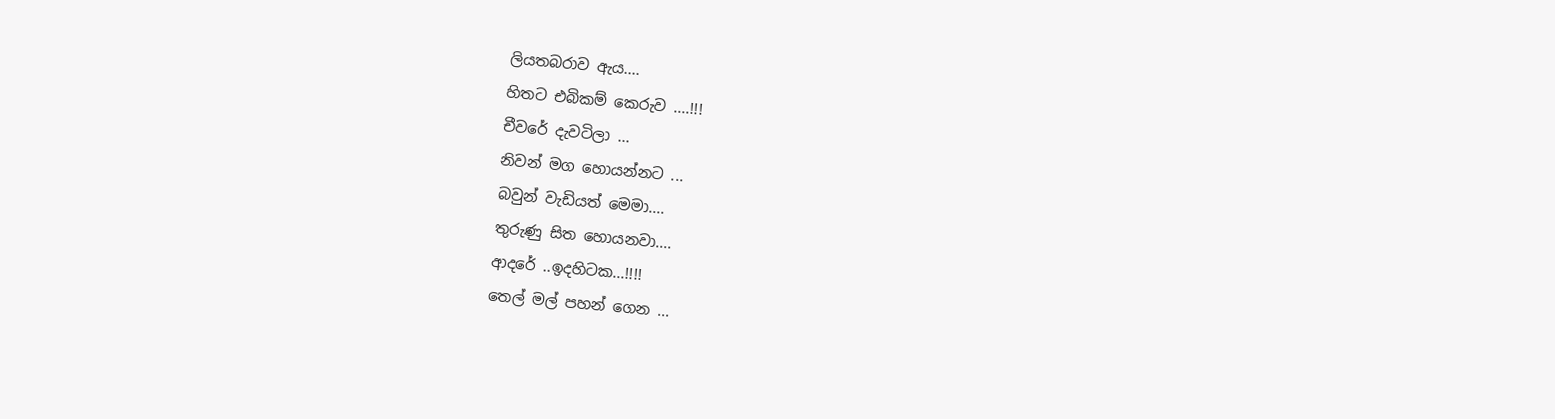ලියතබරාව ඇය....
හිතට එබිකම් කෙරුව ....!!!
චීවරේ දැවටිලා ...
නිවන් මග හොයන්නට ...
බවුන් වැඩියත් මෙමා....
තුරුණු සිත හොයනවා....
ආදරේ ..ඉදහිටක...!!!!
තෙල් මල් පහන් ගෙන ...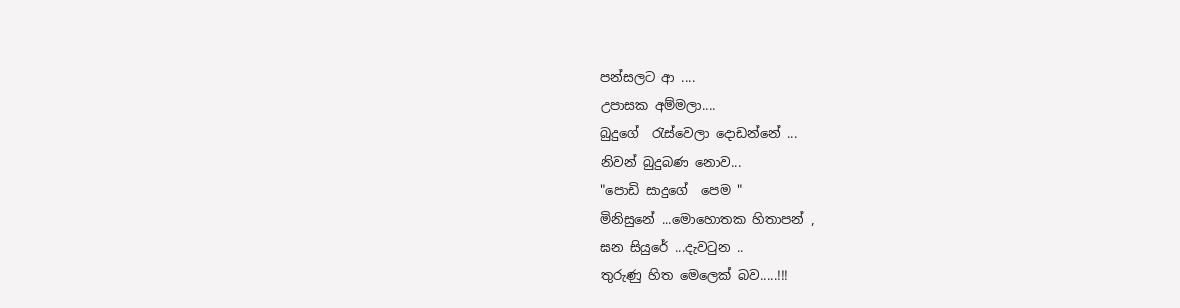පන්සලට ආ ....
උපාසක අම්මලා....
බුදුගේ  රැස්වෙලා දොඩන්නේ ...
නිවන් බුදුබණ නොව...
"පොඩි සාදුගේ  පෙම "
මිනිසුනේ ...මොහොතක හිතාපන් ,
ඝන සියුරේ ...දැවටුන ..
තුරුණු හිත මෙලෙක් බව.....!!!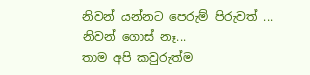නිවන් යන්නට පෙරුම් පිරුවත් ...
නිවන් ගොස් නෑ...
තාම අපි කවුරුත්ම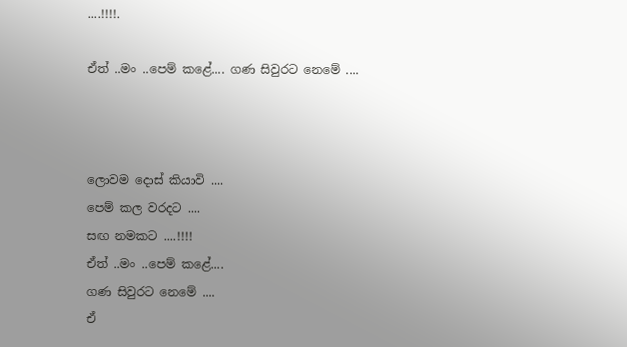....!!!!.

ඒත් ..මං ..පෙම් කළේ.... ගණ සිවුරට නෙමේ ....



ලොවම දොස් කියාවි ....
පෙම් කල වරදට ....
සඟ නමකට ....!!!!
ඒත් ..මං ..පෙම් කළේ....
ගණ සිවුරට නෙමේ ....
ඒ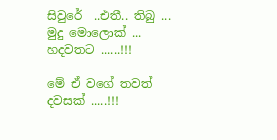සිවුරේ  ..එතී.. තිබු ...
මුදු මොලොක් ...
හදවතට ......!!!

මේ ඒ වගේ තවත් දවසක් .....!!!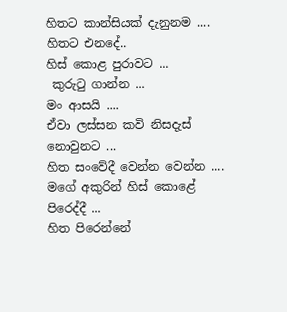හිතට කාන්සියක් දැනුනම ....
හිතට එනදේ..
හිස් කොළ පුරාවට ...
 කුරුටු ගාන්න ...
මං ආසයි ....
ඒවා ලස්සන කවි නිසදැස් නොවුනට ...
හිත සංවේදී වෙන්න වෙන්න ....
මගේ අකුරින් හිස් කොළේ පිරෙද්දී ...
හිත පිරෙන්නේ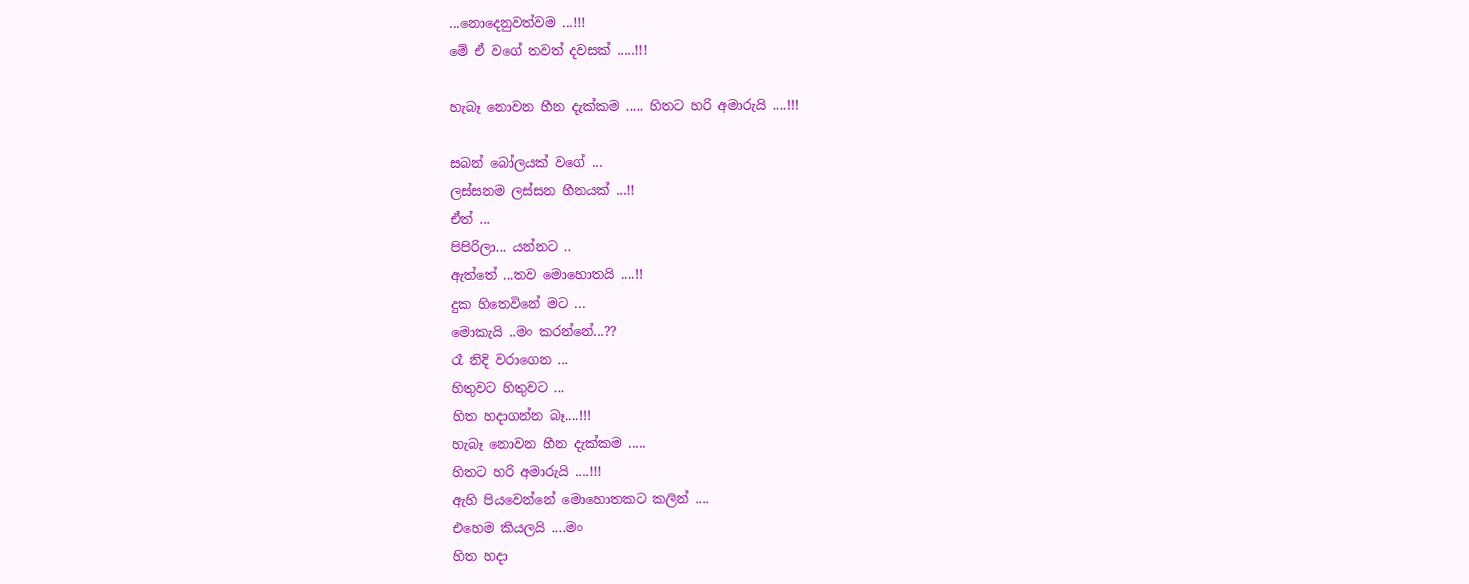...නොදෙනුවත්වම ...!!!
මේ ඒ වගේ තවත් දවසක් .....!!!

හැබෑ නොවන හීන දැක්කම ..... හිතට හරි අමාරුයි ....!!!

සබන් බෝලයක් වගේ ...
ලස්සනම ලස්සන හීනයක් ...!!
ඒත් ...
පිපිරිලා... යන්නට ..
ඇත්තේ ...තව මොහොතයි ....!!
දුක හිතෙවිනේ මට ...
මොකැයි ..මං කරන්නේ...??
රෑ නිදි වරාගෙන ...
හිතුවට හිතුවට ...
හිත හදාගන්න බෑ....!!!
හැබෑ නොවන හීන දැක්කම .....
හිතට හරි අමාරුයි ....!!!
ඇහි පියවෙන්නේ මොහොතකට කලින් ....
එහෙම කියලයි ....මං
හිත හදා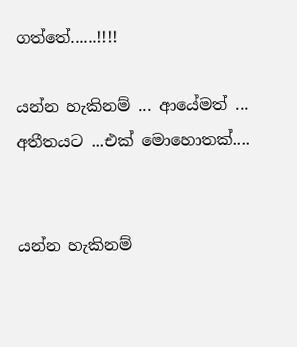ගත්තේ......!!!!

යන්න හැකිනම් ... ආයේමත් ... අතීතයට ...එක් මොහොතක්....


යන්න හැකිනම්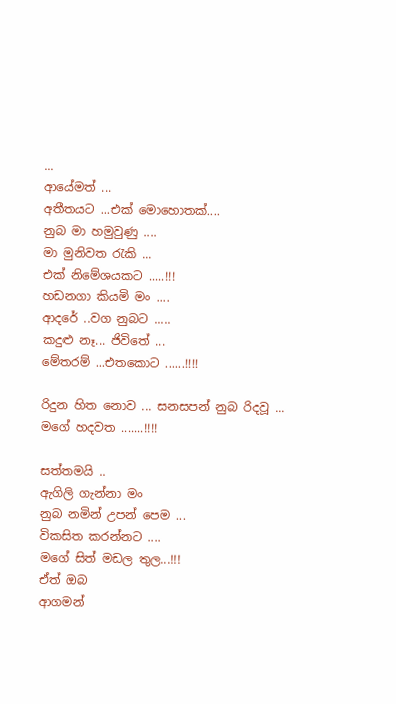...
ආයේමත් ...
අතීතයට ...එක් මොහොතක්....
නුබ මා හමුවුණු ....
මා මුනිවත රැකි ...
එක් නිමේශයකට .....!!!
හඩනගා කියමි මං ....
ආදරේ ..වග නුබට .....
කදුළු නෑ... ජිවිතේ ...
මේතරම් ...එතකොට ......!!!!

රිදුන හිත නොව ... සනසපන් නුබ රිදවූ ... මගේ හදවත .......!!!!

සත්තමයි ..
ඇගිලි ගැන්නා මං
නුබ නමින් උපන් පෙම ...
විකසිත කරන්නට ....
මගේ සිත් මඩල තුල...!!!
ඒත් ඔබ
ආගමන්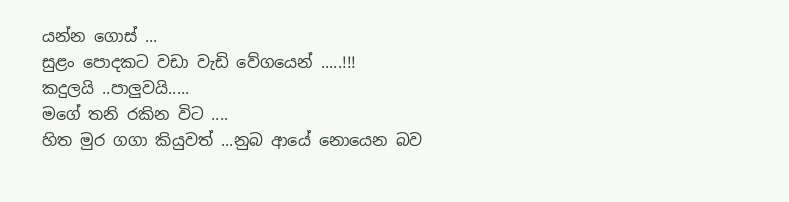යන්න ගොස් ...
සුළං පොදකට වඩා වැඩි වේගයෙන් .....!!!
කදුලයි ..පාලුවයි.....
මගේ තනි රකින විට ....
හිත මුර ගගා කියුවත් ...නුබ ආයේ නොයෙන බව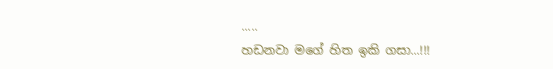.....
හඩනවා මගේ හිත ඉකි ගසා...!!!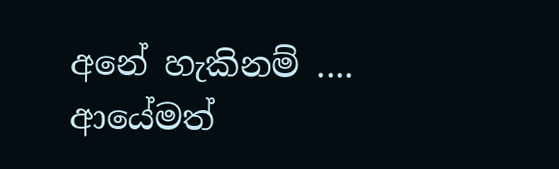අනේ හැකිනම් ....
ආයේමත්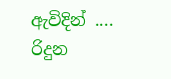ඇවිදින් ....
රිදුන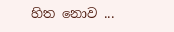හිත නොව ...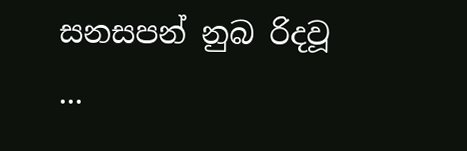සනසපන් නුබ රිදවූ ...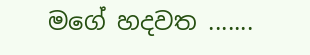මගේ හදවත .......